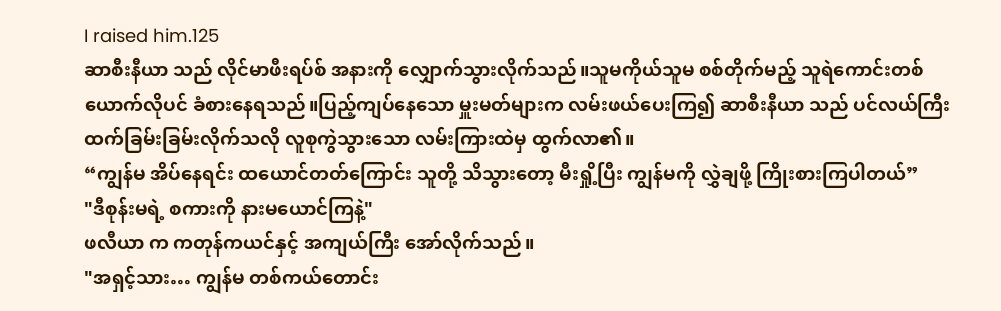I raised him.125
ဆာစီးနီယာ သည် လိုင်မာဖီးရပ်စ် အနားကို လျှောက်သွားလိုက်သည်။သူမကိုယ်သူမ စစ်တိုက်မည့် သူရဲကောင်းတစ်ယောက်လိုပင် ခံစားနေရသည်။ပြည့်ကျပ်နေသော မှူးမတ်များက လမ်းဖယ်ပေးကြ၍ ဆာစီးနီယာ သည် ပင်လယ်ကြီး ထက်ခြမ်းခြမ်းလိုက်သလို လူစုကွဲသွားသော လမ်းကြားထဲမှ ထွက်လာ၏။
“ကျွန်မ အိပ်နေရင်း ထယောင်တတ်ကြောင်း သူတို့ သိသွားတော့ မီးရှို့ပြီး ကျွန်မကို လွှဲချဖို့ ကြိုးစားကြပါတယ်”
"ဒီစုန်းမရဲ့ စကားကို နားမယောင်ကြနဲ့"
ဖလီယာ က ကတုန်ကယင်နှင့် အကျယ်ကြီး အော်လိုက်သည်။
"အရှင့်သား… ကျွန်မ တစ်ကယ်တောင်း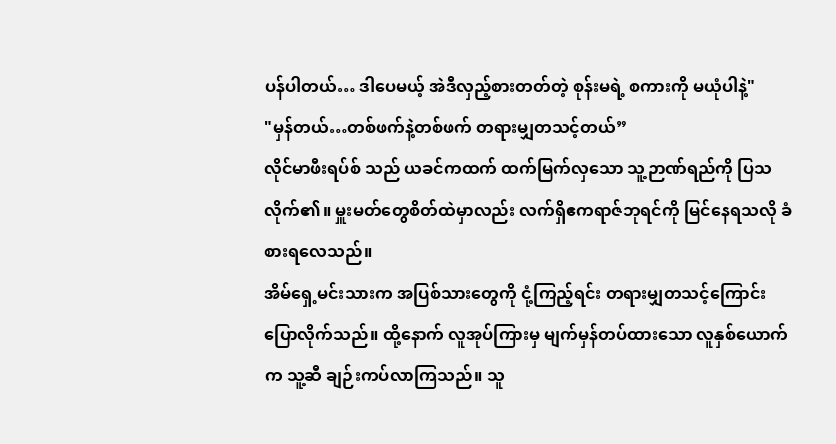ပန်ပါတယ်… ဒါပေမယ့် အဲဒီလှည့်စားတတ်တဲ့ စုန်းမရဲ့ စကားကို မယုံပါနဲ့"
"မှန်တယ်…တစ်ဖက်နဲ့တစ်ဖက် တရားမျှတသင့်တယ်”
လိုင်မာဖီးရပ်စ် သည် ယခင်ကထက် ထက်မြက်လှသော သူ့ဉာဏ်ရည်ကို ပြသလိုက်၏။ မှူးမတ်တွေစိတ်ထဲမှာလည်း လက်ရှိဧကရာဇ်ဘုရင်ကို မြင်နေရသလို ခံစားရလေသည်။
အိမ်ရှေ့မင်းသားက အပြစ်သားတွေကို ငုံ့ကြည့်ရင်း တရားမျှတသင့်ကြောင်း ပြောလိုက်သည်။ ထို့နောက် လူအုပ်ကြားမှ မျက်မှန်တပ်ထားသော လူနှစ်ယောက်က သူ့ဆီ ချဉ်းကပ်လာကြသည်။ သူ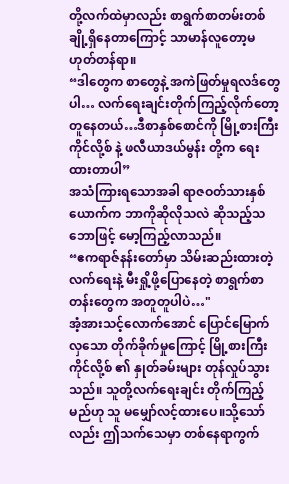တို့လက်ထဲမှာလည်း စာရွက်စာတမ်းတစ်ချို့ရှိနေတာကြောင့် သာမာန်လူတော့မဟုတ်တန်ရာ။
“ဒါတွေက စာတွေနဲ့ အကဲဖြတ်မှုရလဒ်တွေပါ… လက်ရေးချင်းတိုက်ကြည့်လိုက်တော့ တူနေတယ်…ဒီစာနှစ်စောင်ကို မြို့စားကြီး ကိုင်လို့စ် နဲ့ ဖလီယာဒယ်မွန်း တို့က ရေးထားတာပါ”
အသံကြားရသောအခါ ရာဇဝတ်သားနှစ်ယောက်က ဘာကိုဆိုလိုသလဲ ဆိုသည့်သဘောဖြင့် မော့ကြည့်လာသည်။
“ဧကရာဇ်နန်းတော်မှာ သိမ်းဆည်းထားတဲ့ လက်ရေးနဲ့ မီးရှို့ဖို့ပြောနေတဲ့ စာရွက်စာတန်းတွေက အတူတူပါပဲ…"
အံ့အားသင့်လောက်အောင် ပြောင်မြောက်လှသော တိုက်ခိုက်မှုကြောင့် မြို့စားကြီး ကိုင်လို့စ် ၏ နှုတ်ခမ်းများ တုန်လှုပ်သွားသည်။ သူတို့လက်ရေးချင်း တိုက်ကြည့်မည်ဟု သူ မမျှော်လင့်ထားပေ။သို့သော်လည်း ဤသက်သေမှာ တစ်နေရာကွက်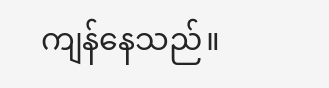ကျန်နေသည်။